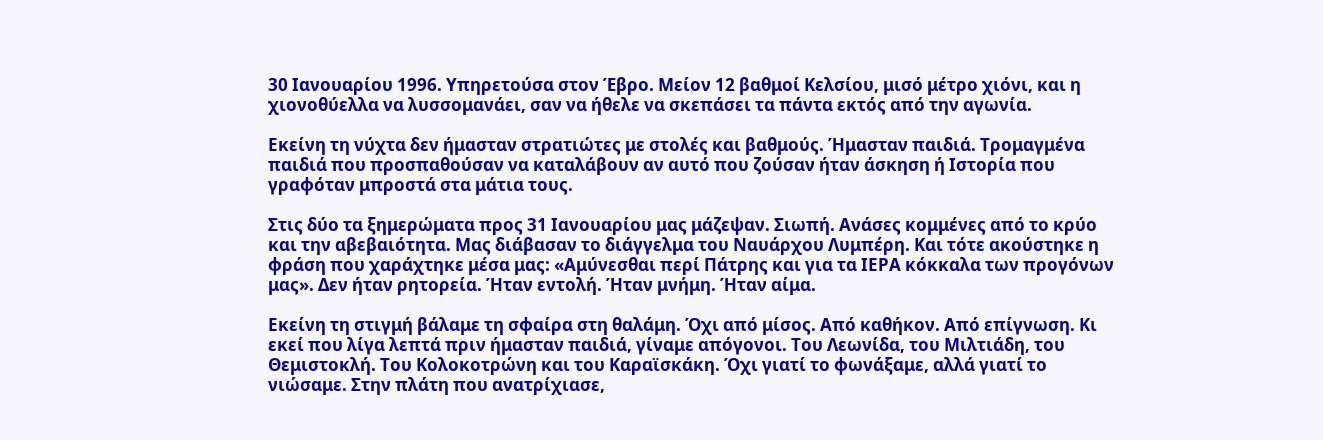30 Ιανουαρίου 1996. Υπηρετούσα στον Έβρο. Μείον 12 βαθμοί Κελσίου, μισό μέτρο χιόνι, και η χιονοθύελλα να λυσσομανάει, σαν να ήθελε να σκεπάσει τα πάντα εκτός από την αγωνία.

Εκείνη τη νύχτα δεν ήμασταν στρατιώτες με στολές και βαθμούς. Ήμασταν παιδιά. Τρομαγμένα παιδιά που προσπαθούσαν να καταλάβουν αν αυτό που ζούσαν ήταν άσκηση ή Ιστορία που γραφόταν μπροστά στα μάτια τους.

Στις δύο τα ξημερώματα προς 31 Ιανουαρίου μας μάζεψαν. Σιωπή. Ανάσες κομμένες από το κρύο και την αβεβαιότητα. Μας διάβασαν το διάγγελμα του Ναυάρχου Λυμπέρη. Και τότε ακούστηκε η φράση που χαράχτηκε μέσα μας: «Αμύνεσθαι περί Πάτρης και για τα ΙΕΡΑ κόκκαλα των προγόνων μας». Δεν ήταν ρητορεία. Ήταν εντολή. Ήταν μνήμη. Ήταν αίμα.

Εκείνη τη στιγμή βάλαμε τη σφαίρα στη θαλάμη. Όχι από μίσος. Από καθήκον. Από επίγνωση. Κι εκεί που λίγα λεπτά πριν ήμασταν παιδιά, γίναμε απόγονοι. Του Λεωνίδα, του Μιλτιάδη, του Θεμιστοκλή. Του Κολοκοτρώνη και του Καραϊσκάκη. Όχι γιατί το φωνάξαμε, αλλά γιατί το νιώσαμε. Στην πλάτη που ανατρίχιασε,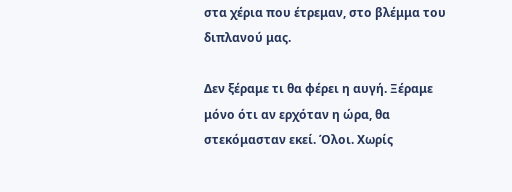στα χέρια που έτρεμαν, στο βλέμμα του διπλανού μας.

Δεν ξέραμε τι θα φέρει η αυγή. Ξέραμε μόνο ότι αν ερχόταν η ώρα, θα στεκόμασταν εκεί. Όλοι. Χωρίς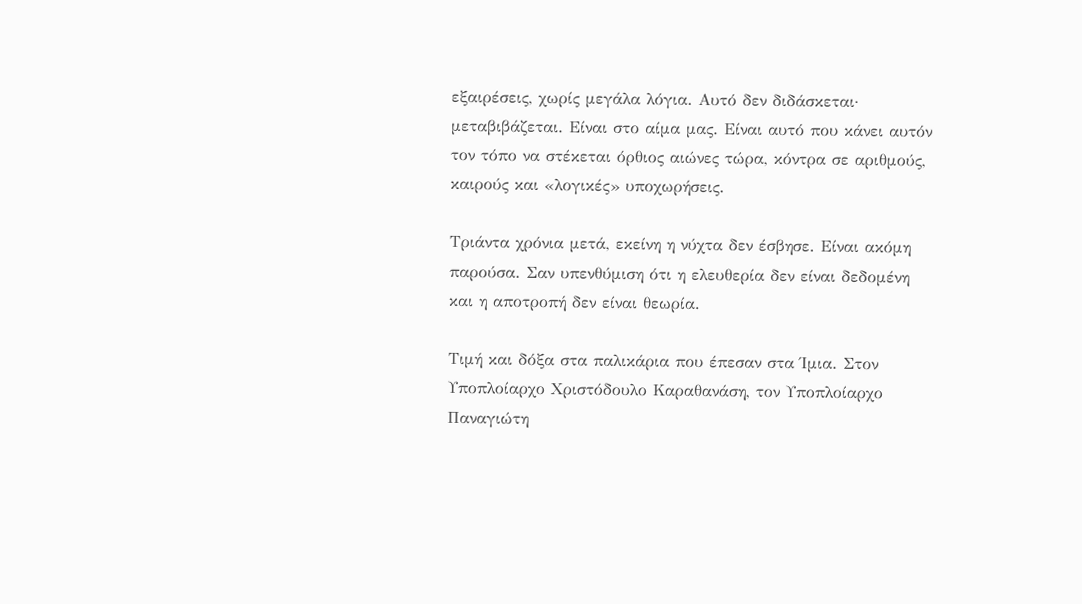εξαιρέσεις, χωρίς μεγάλα λόγια. Αυτό δεν διδάσκεται· μεταβιβάζεται. Είναι στο αίμα μας. Είναι αυτό που κάνει αυτόν τον τόπο να στέκεται όρθιος αιώνες τώρα, κόντρα σε αριθμούς, καιρούς και «λογικές» υποχωρήσεις.

Τριάντα χρόνια μετά, εκείνη η νύχτα δεν έσβησε. Είναι ακόμη παρούσα. Σαν υπενθύμιση ότι η ελευθερία δεν είναι δεδομένη και η αποτροπή δεν είναι θεωρία.

Τιμή και δόξα στα παλικάρια που έπεσαν στα Ίμια. Στον Υποπλοίαρχο Χριστόδουλο Καραθανάση, τον Υποπλοίαρχο Παναγιώτη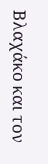Βλαχάκο και τον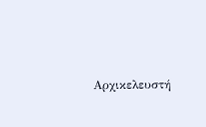Αρχικελευστή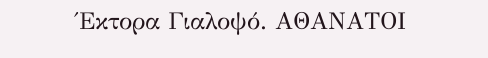Έκτορα Γιαλοψό. ΑΘΑΝΑΤΟΙ